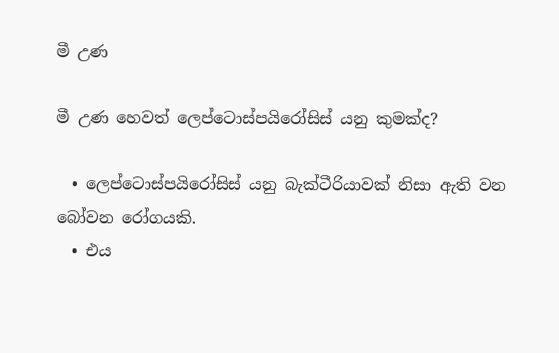මී උණ

මී උණ හෙවත් ලෙප්ටොස්පයිරෝසිස් යනු කුමක්ද?

  • ලෙප්ටොස්පයිරෝසිස් යනු බැක්ටීරියාවක් නිසා ඇති වන බෝවන රෝගයකි.
  • එය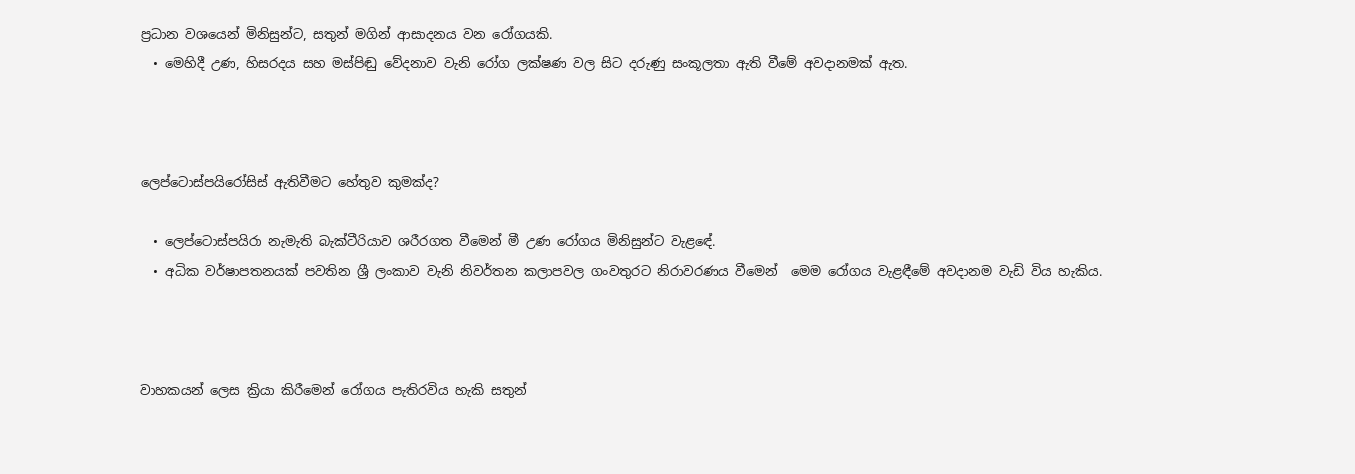ප්‍රධාන වශයෙන් මිනිසුන්ට, සතුන් මගින් ආසාදනය වන රෝගයකි.
  • මෙහිදී උණ, හිසරදය සහ මස්පිඬු වේදනාව වැනි රෝග ලක්ෂණ වල සිට දරුණු සංකූලතා ඇති වීමේ අවදානමක් ඇත.



ලෙප්ටොස්පයිරෝසිස් ඇතිවීමට හේතුව කුමක්ද?

  • ලෙප්ටොස්පයිරා නැමැති බැක්ටීරියාව ශරීරගත වීමෙන් මී උණ රෝගය මිනිසුන්ට වැළඳේ.
  • අධික වර්ෂාපතනයක් පවතින ශ්‍රී ලංකාව වැනි නිවර්තන කලාපවල ගංවතුරට නිරාවරණය වීමෙන්  මෙම රෝගය වැළඳීමේ අවදානම වැඩි විය හැකිය.



වාහකයන් ලෙස ක්‍රියා කිරීමෙන් රෝගය පැතිරවිය හැකි සතුන්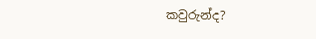කවුරුන්ද?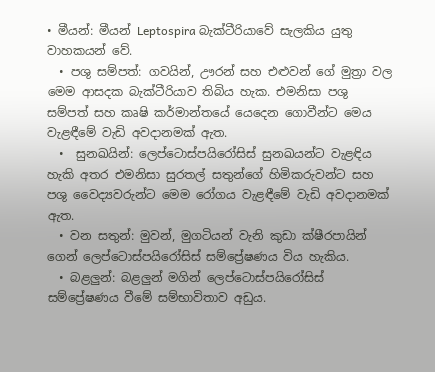• මීයන්: මීයන් Leptospira බැක්ටීරියාවේ සැලකිය යුතු වාහකයන් වේ.
  • පශු සම්පත්: ගවයින්, ඌරන් සහ එළුවන් ගේ මුත්‍රා වල මෙම ආසදක බැක්ටීරියාව තිබිය හැක. එමනිසා පශු සම්පත් සහ කෘෂි කර්මාන්තයේ යෙදෙන ගොවීන්ට මෙය වැළඳීමේ වැඩි අවදානමක් ඇත.
  •  සුනඛයින්: ලෙප්ටොස්පයිරෝසිස් සුනඛයන්ට වැළඳිය හැකි අතර එමනිසා සුරතල් සතුන්ගේ හිමිකරුවන්ට සහ පශු වෛද්‍යවරුන්ට මෙම රෝගය වැළඳීමේ වැඩි අවදානමක් ඇත.
  • වන සතුන්: මුවන්, මුගටියන් වැනි කුඩා ක්ෂීරපායින් ගෙන් ලෙප්ටොස්පයිරෝසිස් සම්ප්‍රේෂණය විය හැකිය.
  • බළලුන්: බළලුන් මගින් ලෙප්ටොස්පයිරෝසිස් සම්ප්‍රේෂණය වීමේ සම්භාවිතාව අඩුය.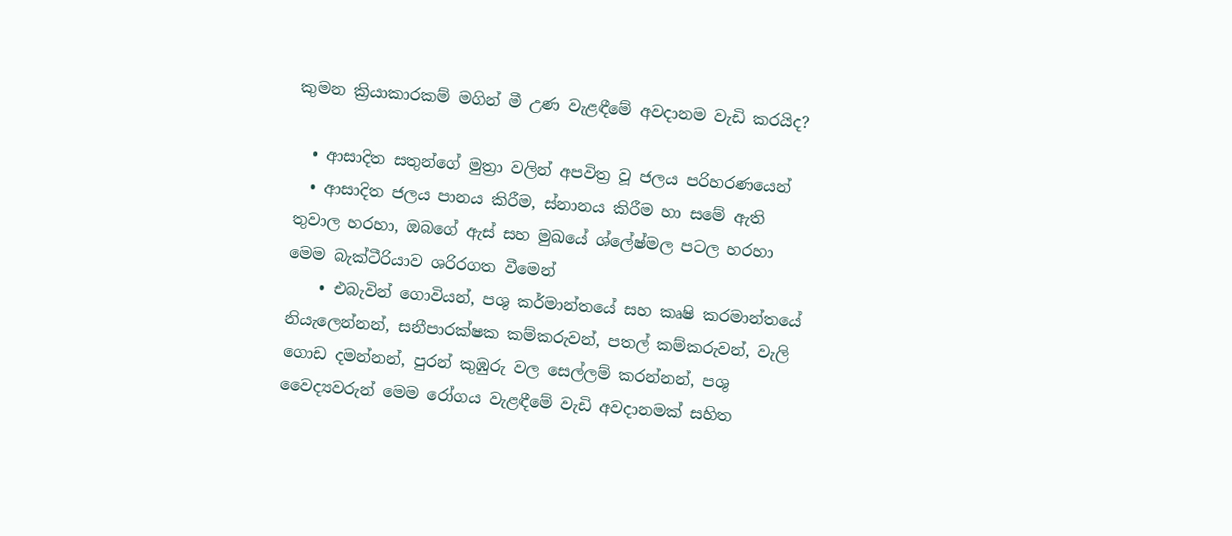කුමන ක්‍රියාකාරකම් මගින් මී උණ වැළඳීමේ අවදානම වැඩි කරයිද?

  • ආසාදිත සතුන්ගේ මුත්‍රා වලින් අපවිත්‍ර වූ ජලය පරිහරණයෙන්
  • ආසාදිත ජලය පානය කිරීම, ස්නානය කිරීම හා සමේ ඇති තුවාල හරහා, ඔබගේ ඇස් සහ මුඛයේ ශ්ලේෂ්මල පටල හරහා මෙම බැක්ටීරියාව ශරිරගත වීමෙන්
    • එබැවින් ගොවියන්, පශු කර්මාන්තයේ සහ කෘෂි කරමාන්තයේ නියැලෙන්නන්, සනීපාරක්ෂක කම්කරුවන්, පතල් කම්කරුවන්, වැලි ගොඩ දමන්නන්, පුරන් කුඹුරු වල සෙල්ලම් කරන්නන්, පශු වෛද්‍යවරුන් මෙම රෝගය වැළඳීමේ වැඩි අවදානමක් සහිත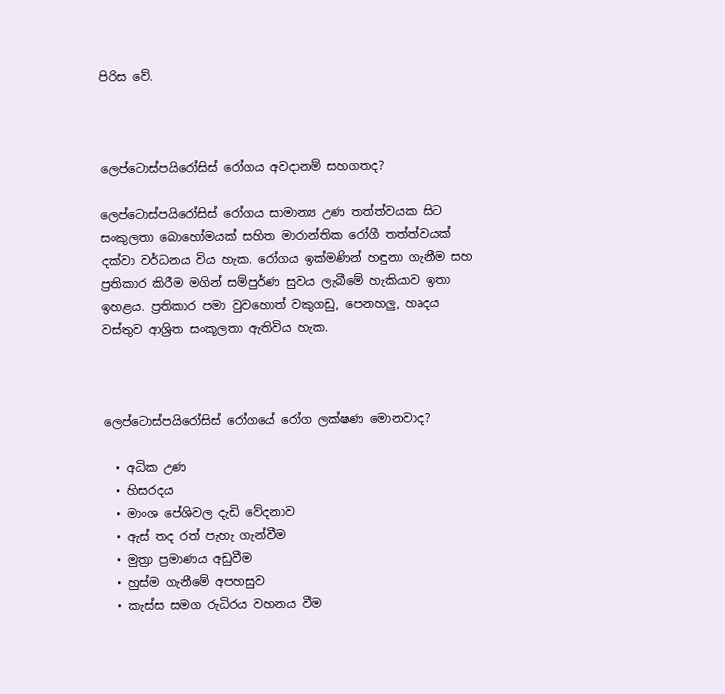පිරිස වේ.



ලෙප්ටොස්පයිරෝසිස් රෝගය අවදානම් සහගතද?

ලෙප්ටොස්පයිරෝසිස් රෝගය සාමාන්‍ය උණ තත්ත්වයක සිට සංකුලතා බොහෝමයක් සහිත මාරාන්තික රෝගී තත්ත්වයක් දක්වා වර්ධනය විය හැක. රෝගය ඉක්මණින් හඳුනා ගැනීම සහ ප්‍රතිකාර කිරීම මගින් සම්පුර්ණ සුවය ලැබීමේ හැකියාව ඉතා ඉහළය. ප්‍රතිකාර පමා වුවහොත් වකුගඩු, පෙනහලු, හෘදය වස්තුව ආශ්‍රිත සංකූලතා ඇතිවිය හැක.



ලෙප්ටොස්පයිරෝසිස් රෝගයේ රෝග ලක්ෂණ මොනවාද?

  • අධික උණ
  • හිසරදය
  • මාංශ පේශිවල දැඩි වේදනාව
  • ඇස් තද රත් පැහැ ගැන්වීම
  • මුත්‍රා ප්‍රමාණය අඩුවීම
  • හුස්ම ගැනීමේ අපහසුව
  • කැස්ස සමග රුධිරය වහනය වීම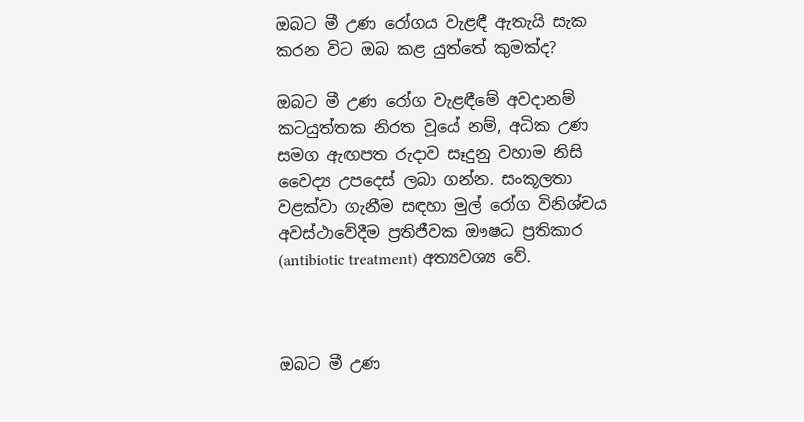ඔබට මී උණ රෝගය වැළඳී ඇතැයි සැක කරන විට ඔබ කළ යුත්තේ කුමක්ද?

ඔබට මී උණ රෝග වැළඳීමේ අවදානම් කටයුත්තක නිරත වූයේ නම්, අධික උණ සමග ඇඟපත රුදාව සෑදුනු වහාම නිසි වෛද්‍ය උපදෙස් ලබා ගන්න. සංකූලතා වළක්වා ගැනීම සඳහා මුල් රෝග විනිශ්චය අවස්ථාවේදීම ප්‍රතිජීවක ඖෂධ ප්‍රතිකාර (antibiotic treatment) අත්‍යවශ්‍ය වේ.



ඔබට මී උණ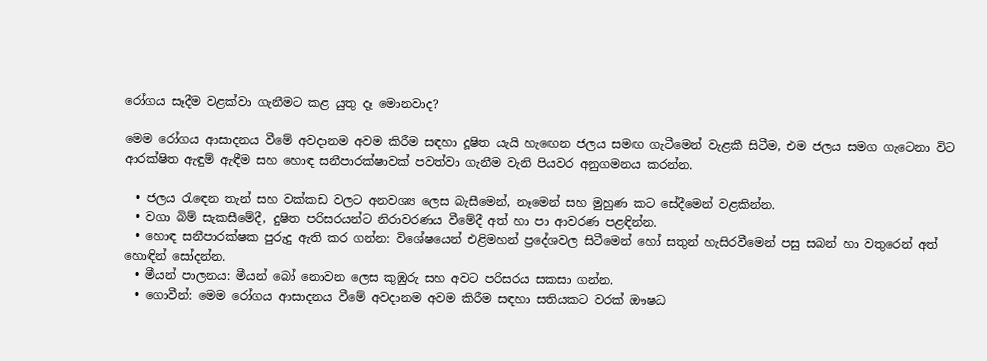රෝගය සෑදීම වළක්වා ගැනීමට කළ යුතු දෑ මොනවාද?

මෙම රෝගය ආසාදනය වීමේ අවදානම අවම කිරීම සඳහා දූෂිත යැයි හැඟෙන ජලය සමඟ ගැටීමෙන් වැළකී සිටීම, එම ජලය සමග ගැටෙනා විට ආරක්ෂිත ඇඳුම් ඇඳීම සහ හොඳ සනීපාරක්ෂාවක් පවත්වා ගැනීම වැනි පියවර අනුගමනය කරන්න.

  • ජලය රැඳෙන තැන් සහ වක්කඩ වලට අනවශ්‍ය ලෙස බැසීමෙන්, නෑමෙන් සහ මුහුණ කට සේදීමෙන් වළකින්න.
  • වගා බිම් සැකසීමේදී, දුෂිත පරිසරයන්ට නිරාවරණය වීමේදී අත් හා පා ආවරණ පළඳින්න.
  • හොඳ සනීපාරක්ෂක පුරුදු ඇති කර ගන්න: විශේෂයෙන් එළිමහන් ප්‍රදේශවල සිටීමෙන් හෝ සතුන් හැසිරවීමෙන් පසු සබන් හා වතුරෙන් අත් හොඳින් සෝදන්න.
  • මීයන් පාලනය: මීයන් බෝ නොවන ලෙස කුඹුරු සහ අවට පරිසරය සකසා ගන්න.
  • ගොවීන්: මෙම රෝගය ආසාදනය වීමේ අවදානම අවම කිරීම සඳහා සතියකට වරක් ඖෂධ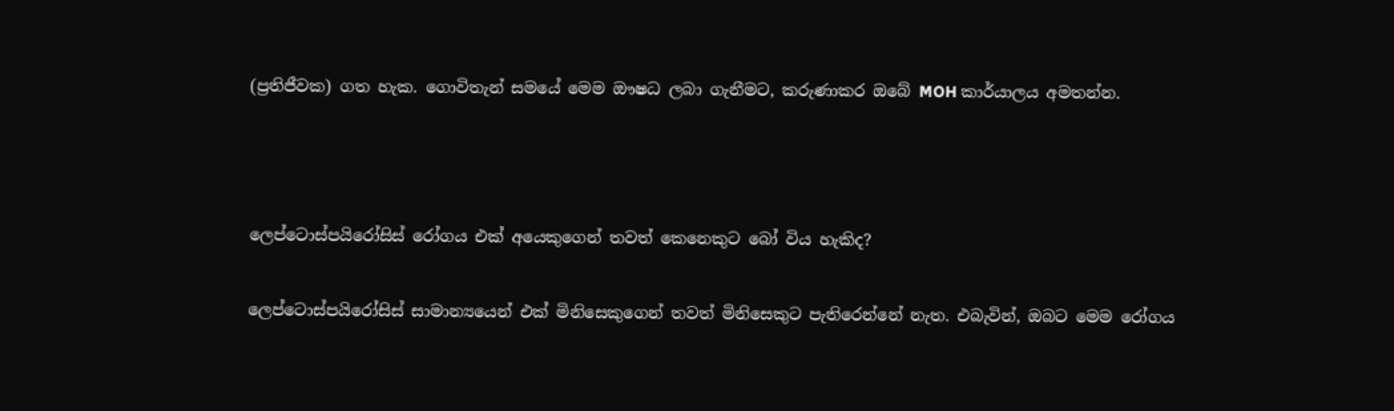(ප්‍රතිජීවක) ගත හැක. ගොවිතැන් සමයේ මෙම ඖෂධ ලබා ගැනීමට, කරුණාකර ඔබේ MOH කාර්යාලය අමතන්න.



ලෙප්ටොස්පයිරෝසිස් රෝගය එක් අයෙකුගෙන් තවත් කෙනෙකුට බෝ විය හැකිද?

ලෙප්ටොස්පයිරෝසිස් සාමාන්‍යයෙන් එක් මිනිසෙකුගෙන් තවත් මිනිසෙකුට පැතිරෙන්නේ නැත. එබැවින්, ඔබට මෙම රෝගය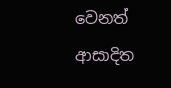වෙනත් ආසාදිත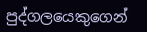පුද්ගලයෙකුගෙන්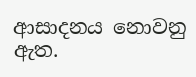ආසාදනය නොවනු ඇත.